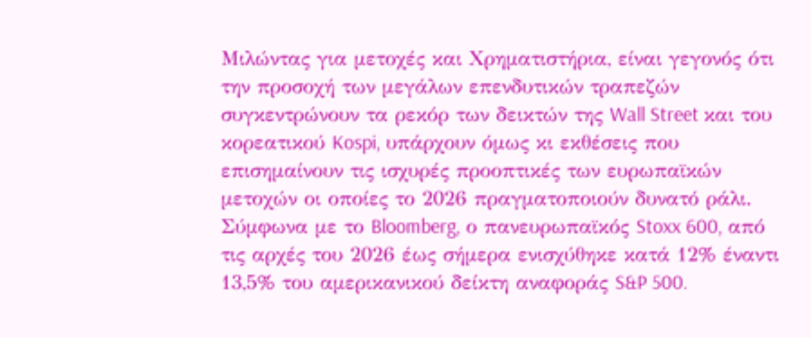Μιλώντας για μετοχές και Χρηματιστήρια, είναι γεγονός ότι την προσοχή των μεγάλων επενδυτικών τραπεζών συγκεντρώνουν τα ρεκόρ των δεικτών της Wall Street και του κορεατικού Kospi, υπάρχουν όμως κι εκθέσεις που επισημαίνουν τις ισχυρές προοπτικές των ευρωπαϊκών μετοχών οι οποίες το 2026 πραγματοποιούν δυνατό ράλι. Σύμφωνα με το Bloomberg, ο πανευρωπαϊκός Stoxx 600, από τις αρχές του 2026 έως σήμερα ενισχύθηκε κατά 12% έναντι 13,5% του αμερικανικού δείκτη αναφοράς S&P 500.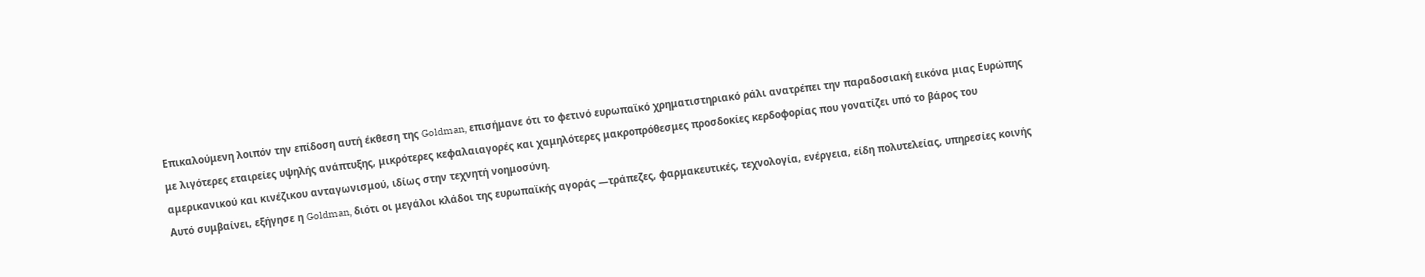Επικαλούμενη λοιπόν την επίδοση αυτή έκθεση της Goldman, επισήμανε ότι το φετινό ευρωπαϊκό χρηματιστηριακό ράλι ανατρέπει την παραδοσιακή εικόνα μιας Ευρώπης με λιγότερες εταιρείες υψηλής ανάπτυξης, μικρότερες κεφαλαιαγορές και χαμηλότερες μακροπρόθεσμες προσδοκίες κερδοφορίας που γονατίζει υπό το βάρος του αμερικανικού και κινέζικου ανταγωνισμού, ιδίως στην τεχνητή νοημοσύνη.
Αυτό συμβαίνει, εξήγησε η Goldman, διότι οι μεγάλοι κλάδοι της ευρωπαϊκής αγοράς —τράπεζες, φαρμακευτικές, τεχνολογία, ενέργεια, είδη πολυτελείας, υπηρεσίες κοινής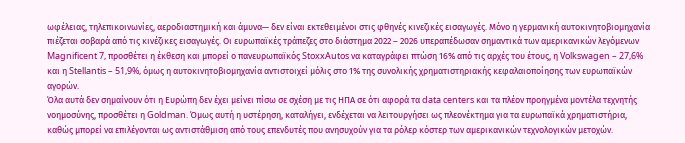ωφέλειας, τηλεπικοινωνίες, αεροδιαστημική και άμυνα— δεν είναι εκτεθειμένοι στις φθηνές κινεζικές εισαγωγές. Μόνο η γερμανική αυτοκινητοβιομηχανία πιέζεται σοβαρά από τις κινέζικες εισαγωγές. Οι ευρωπαϊκές τράπεζες στο διάστημα 2022 – 2026 υπεραπέδωσαν σημαντικά των αμερικανικών λεγόμενων Magnificent 7, προσθέτει η έκθεση και μπορεί ο πανευρωπαϊκός StoxxAutos να καταγράφει πτώση 16% από τις αρχές του έτους, η Volkswagen – 27,6% και η Stellantis – 51,9%, όμως η αυτοκινητοβιομηχανία αντιστοιχεί μόλις στο 1% της συνολικής χρηματιστηριακής κεφαλαιοποίησης των ευρωπαϊκών αγορών.
Όλα αυτά δεν σημαίνουν ότι η Ευρώπη δεν έχει μείνει πίσω σε σχέση με τις ΗΠΑ σε ότι αφορά τα data centers και τα πλέον προηγμένα μοντέλα τεχνητής νοημοσύνης, προσθέτει η Goldman. Όμως αυτή η υστέρηση, καταλήγει, ενδέχεται να λειτουργήσει ως πλεονέκτημα για τα ευρωπαϊκά χρηματιστήρια, καθώς μπορεί να επιλέγονται ως αντιστάθμιση από τους επενδυτές που ανησυχούν για τα ρόλερ κόστερ των αμερικανικών τεχνολογικών μετοχών.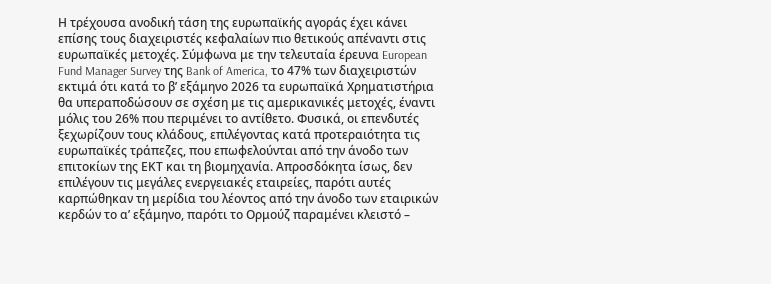Η τρέχουσα ανοδική τάση της ευρωπαϊκής αγοράς έχει κάνει επίσης τους διαχειριστές κεφαλαίων πιο θετικούς απέναντι στις ευρωπαϊκές μετοχές. Σύμφωνα με την τελευταία έρευνα European Fund Manager Survey της Bank of America, το 47% των διαχειριστών εκτιμά ότι κατά το β’ εξάμηνο 2026 τα ευρωπαϊκά Χρηματιστήρια θα υπεραποδώσουν σε σχέση με τις αμερικανικές μετοχές, έναντι μόλις του 26% που περιμένει το αντίθετο. Φυσικά, οι επενδυτές ξεχωρίζουν τους κλάδους, επιλέγοντας κατά προτεραιότητα τις ευρωπαϊκές τράπεζες, που επωφελούνται από την άνοδο των επιτοκίων της ΕΚΤ και τη βιομηχανία. Απροσδόκητα ίσως, δεν επιλέγουν τις μεγάλες ενεργειακές εταιρείες, παρότι αυτές καρπώθηκαν τη μερίδια του λέοντος από την άνοδο των εταιρικών κερδών το α’ εξάμηνο, παρότι το Ορμούζ παραμένει κλειστό –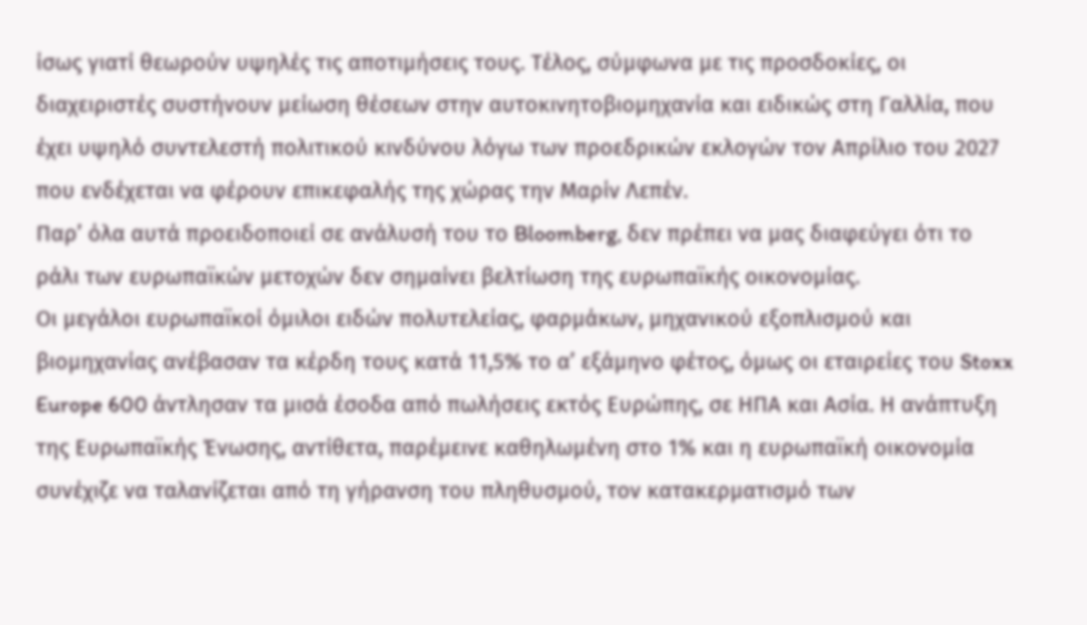ίσως γιατί θεωρούν υψηλές τις αποτιμήσεις τους. Τέλος, σύμφωνα με τις προσδοκίες, οι διαχειριστές συστήνουν μείωση θέσεων στην αυτοκινητοβιομηχανία και ειδικώς στη Γαλλία, που έχει υψηλό συντελεστή πολιτικού κινδύνου λόγω των προεδρικών εκλογών τον Απρίλιο του 2027 που ενδέχεται να φέρουν επικεφαλής της χώρας την Μαρίν Λεπέν.
Παρ’ όλα αυτά προειδοποιεί σε ανάλυσή του το Bloomberg, δεν πρέπει να μας διαφεύγει ότι το ράλι των ευρωπαϊκών μετοχών δεν σημαίνει βελτίωση της ευρωπαϊκής οικονομίας.
Οι μεγάλοι ευρωπαϊκοί όμιλοι ειδών πολυτελείας, φαρμάκων, μηχανικού εξοπλισμού και βιομηχανίας ανέβασαν τα κέρδη τους κατά 11,5% το α’ εξάμηνο φέτος, όμως οι εταιρείες του Stoxx Europe 600 άντλησαν τα μισά έσοδα από πωλήσεις εκτός Ευρώπης, σε ΗΠΑ και Ασία. Η ανάπτυξη της Ευρωπαϊκής Ένωσης, αντίθετα, παρέμεινε καθηλωμένη στο 1% και η ευρωπαϊκή οικονομία συνέχιζε να ταλανίζεται από τη γήρανση του πληθυσμού, τον κατακερματισμό των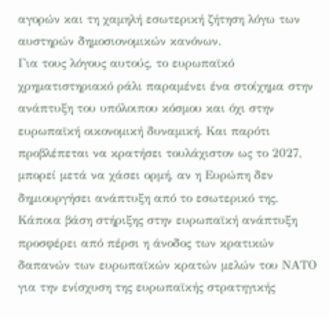αγορών και τη χαμηλή εσωτερική ζήτηση λόγω των αυστηρών δημοσιονομικών κανόνων.
Για τους λόγους αυτούς, το ευρωπαϊκό χρηματιστηριακό ράλι παραμένει ένα στοίχημα στην ανάπτυξη του υπόλοιπου κόσμου και όχι στην ευρωπαϊκή οικονομική δυναμική. Και παρότι προβλέπεται να κρατήσει τουλάχιστον ως το 2027, μπορεί μετά να χάσει ορμή, αν η Ευρώπη δεν δημιουργήσει ανάπτυξη από το εσωτερικό της.
Κάποια βάση στήριξης στην ευρωπαϊκή ανάπτυξη προσφέρει από πέρσι η άνοδος των κρατικών δαπανών των ευρωπαϊκών κρατών μελών του ΝΑΤΟ για την ενίσχυση της ευρωπαϊκής στρατηγικής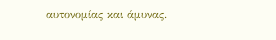αυτονομίας και άμυνας.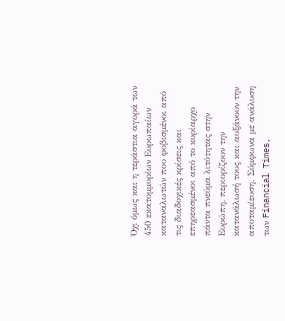Όχι όμως και η τεράστια αγορά των 450 εκατομμυρίων Ευρωπαίων καταναλωτών που φοβισμένοι από τις διαδοχικές κρίσεις και επηρεασμένοι από το κυρίαρχο πάντα πνεύμα λιτότητας στην Ευρώπη, περιορίζουν την κατανάλωσή τους και αυξάνουν την αποταμίευση. Σύμφωνα με ανάλυση των Financial Times,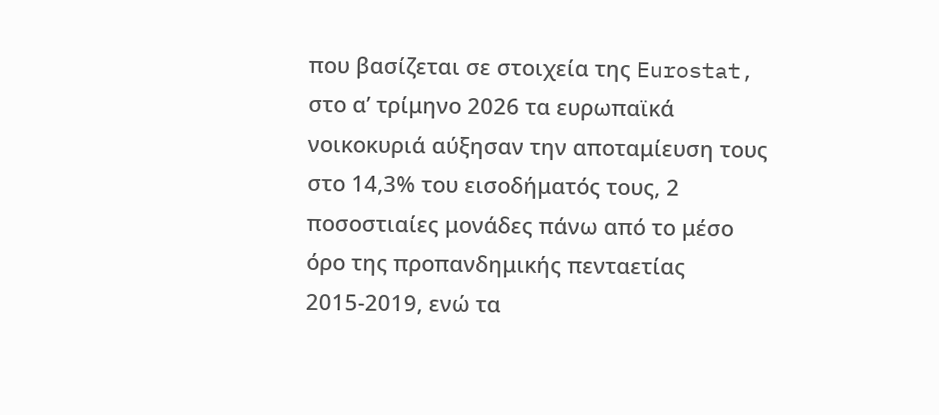που βασίζεται σε στοιχεία της Eurostat, στο α’ τρίμηνο 2026 τα ευρωπαϊκά νοικοκυριά αύξησαν την αποταμίευση τους στο 14,3% του εισοδήματός τους, 2 ποσοστιαίες μονάδες πάνω από το μέσο όρο της προπανδημικής πενταετίας 2015-2019, ενώ τα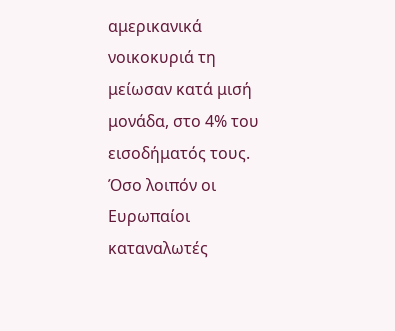αμερικανικά νοικοκυριά τη μείωσαν κατά μισή μονάδα, στο 4% του εισοδήματός τους. Όσο λοιπόν οι Ευρωπαίοι καταναλωτές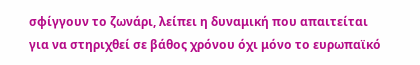σφίγγουν το ζωνάρι, λείπει η δυναμική που απαιτείται για να στηριχθεί σε βάθος χρόνου όχι μόνο το ευρωπαϊκό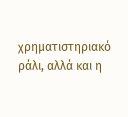χρηματιστηριακό ράλι, αλλά και η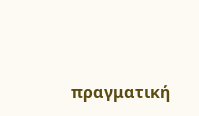πραγματική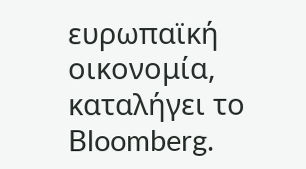ευρωπαϊκή οικονομία, καταλήγει το Bloomberg.